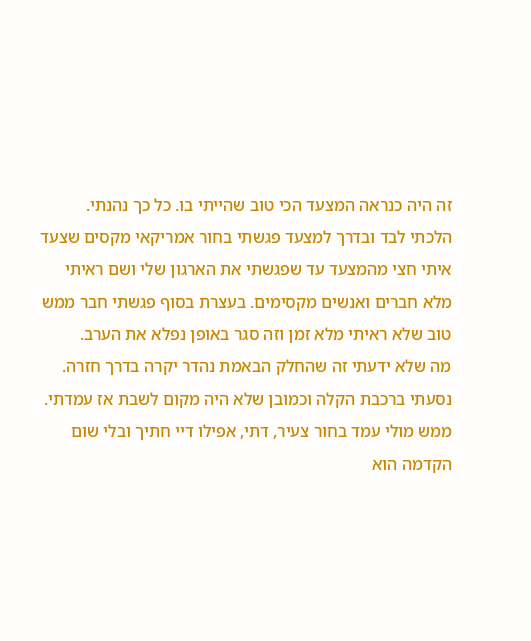זה היה כנראה המצעד הכי טוב שהייתי בו. כל כך נהנתי.
הלכתי לבד ובדרך למצעד פגשתי בחור אמריקאי מקסים שצעד איתי חצי מהמצעד עד שפגשתי את הארגון שלי ושם ראיתי מלא חברים ואנשים מקסימים. בעצרת בסוף פגשתי חבר ממש טוב שלא ראיתי מלא זמן וזה סגר באופן נפלא את הערב.
מה שלא ידעתי זה שהחלק הבאמת נהדר יקרה בדרך חזרה.
נסעתי ברכבת הקלה וכמובן שלא היה מקום לשבת אז עמדתי. ממש מולי עמד בחור צעיר, דתי, אפילו דיי חתיך ובלי שום הקדמה הוא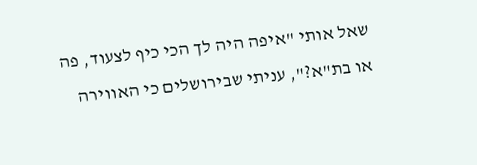שאל אותי "איפה היה לך הכי כיף לצעוד, פה או בת"א?", עניתי שבירושלים כי האווירה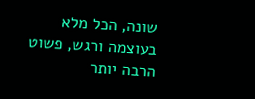שונה, הכל מלא בעוצמה ורגש, פשוט הרבה יותר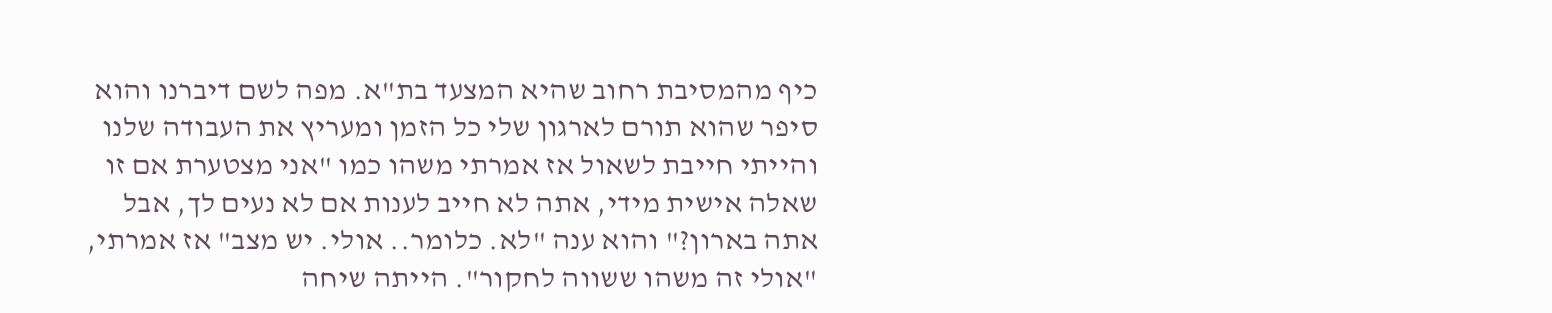כיף מהמסיבת רחוב שהיא המצעד בת"א. מפה לשם דיברנו והוא סיפר שהוא תורם לארגון שלי כל הזמן ומעריץ את העבודה שלנו והייתי חייבת לשאול אז אמרתי משהו כמו "אני מצטערת אם זו שאלה אישית מידי, אתה לא חייב לענות אם לא נעים לך, אבל אתה בארון?" והוא ענה "לא. כלומר.. אולי. יש מצב" אז אמרתי, "אולי זה משהו ששווה לחקור". הייתה שיחה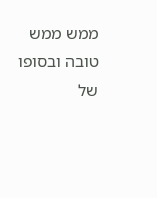ממש ממש טובה ובסופו של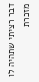דבר רציתי שתהיה לו מזכרת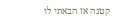קטנה אז הבאתי לו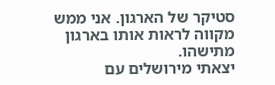סטיקר של הארגון. אני ממש מקווה לראות אותו בארגון מתישהו.
יצאתי מירושלים עם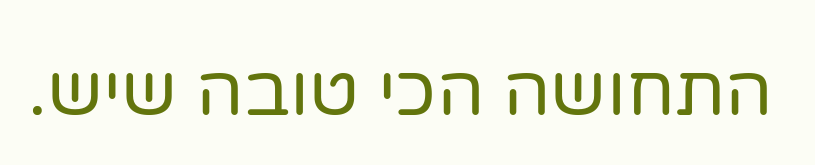התחושה הכי טובה שיש.